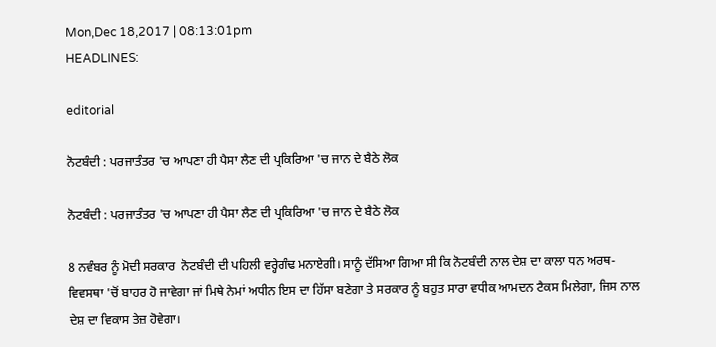Mon,Dec 18,2017 | 08:13:01pm
HEADLINES:

editorial

ਨੋਟਬੰਦੀ : ਪਰਜਾਤੰਤਰ 'ਚ ਆਪਣਾ ਹੀ ਪੈਸਾ ਲੈਣ ਦੀ ਪ੍ਰਕਿਰਿਆ 'ਚ ਜਾਨ ਦੇ ਬੈਠੇ ਲੋਕ

ਨੋਟਬੰਦੀ : ਪਰਜਾਤੰਤਰ 'ਚ ਆਪਣਾ ਹੀ ਪੈਸਾ ਲੈਣ ਦੀ ਪ੍ਰਕਿਰਿਆ 'ਚ ਜਾਨ ਦੇ ਬੈਠੇ ਲੋਕ

8 ਨਵੰਬਰ ਨੂੰ ਮੋਦੀ ਸਰਕਾਰ  ਨੋਟਬੰਦੀ ਦੀ ਪਹਿਲੀ ਵਰ੍ਹੇਗੰਢ ਮਨਾਏਗੀ। ਸਾਨੂੰ ਦੱਸਿਆ ਗਿਆ ਸੀ ਕਿ ਨੋਟਬੰਦੀ ਨਾਲ ਦੇਸ਼ ਦਾ ਕਾਲਾ ਧਨ ਅਰਥ-ਵਿਵਸਥਾ 'ਚੋਂ ਬਾਹਰ ਹੋ ਜਾਵੇਗਾ ਜਾਂ ਮਿਥੇ ਨੇਮਾਂ ਅਧੀਨ ਇਸ ਦਾ ਹਿੱਸਾ ਬਣੇਗਾ ਤੇ ਸਰਕਾਰ ਨੂੰ ਬਹੁਤ ਸਾਰਾ ਵਧੀਕ ਆਮਦਨ ਟੈਕਸ ਮਿਲੇਗਾ, ਜਿਸ ਨਾਲ ਦੇਸ਼ ਦਾ ਵਿਕਾਸ ਤੇਜ਼ ਹੋਵੇਗਾ।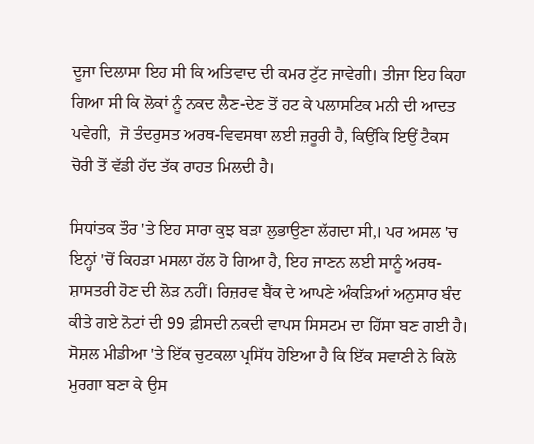ਦੂਜਾ ਦਿਲਾਸਾ ਇਹ ਸੀ ਕਿ ਅਤਿਵਾਦ ਦੀ ਕਮਰ ਟੁੱਟ ਜਾਵੇਗੀ। ਤੀਜਾ ਇਹ ਕਿਹਾ ਗਿਆ ਸੀ ਕਿ ਲੋਕਾਂ ਨੂੰ ਨਕਦ ਲੈਣ-ਦੇਣ ਤੋਂ ਹਟ ਕੇ ਪਲਾਸਟਿਕ ਮਨੀ ਦੀ ਆਦਤ ਪਵੇਗੀ,  ਜੋ ਤੰਦਰੁਸਤ ਅਰਥ-ਵਿਵਸਥਾ ਲਈ ਜ਼ਰੂਰੀ ਹੈ, ਕਿਉਂਕਿ ਇਉਂ ਟੈਕਸ ਚੋਰੀ ਤੋਂ ਵੱਡੀ ਹੱਦ ਤੱਕ ਰਾਹਤ ਮਿਲਦੀ ਹੈ।

ਸਿਧਾਂਤਕ ਤੌਰ 'ਤੇ ਇਹ ਸਾਰਾ ਕੁਝ ਬੜਾ ਲੁਭਾਉਣਾ ਲੱਗਦਾ ਸੀ,। ਪਰ ਅਸਲ 'ਚ ਇਨ੍ਹਾਂ 'ਚੋਂ ਕਿਹੜਾ ਮਸਲਾ ਹੱਲ ਹੋ ਗਿਆ ਹੈ, ਇਹ ਜਾਣਨ ਲਈ ਸਾਨੂੰ ਅਰਥ-ਸ਼ਾਸਤਰੀ ਹੋਣ ਦੀ ਲੋੜ ਨਹੀਂ। ਰਿਜ਼ਰਵ ਬੈਂਕ ਦੇ ਆਪਣੇ ਅੰਕੜਿਆਂ ਅਨੁਸਾਰ ਬੰਦ ਕੀਤੇ ਗਏ ਨੋਟਾਂ ਦੀ 99 ਫ਼ੀਸਦੀ ਨਕਦੀ ਵਾਪਸ ਸਿਸਟਮ ਦਾ ਹਿੱਸਾ ਬਣ ਗਈ ਹੈ। ਸੋਸ਼ਲ ਮੀਡੀਆ 'ਤੇ ਇੱਕ ਚੁਟਕਲਾ ਪ੍ਰਸਿੱਧ ਹੋਇਆ ਹੈ ਕਿ ਇੱਕ ਸਵਾਣੀ ਨੇ ਕਿਲੋ ਮੁਰਗਾ ਬਣਾ ਕੇ ਉਸ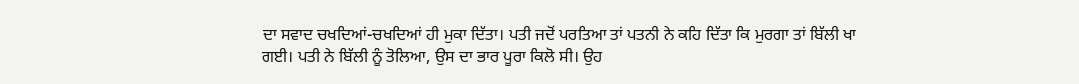ਦਾ ਸਵਾਦ ਚਖਦਿਆਂ-ਚਖਦਿਆਂ ਹੀ ਮੁਕਾ ਦਿੱਤਾ। ਪਤੀ ਜਦੋਂ ਪਰਤਿਆ ਤਾਂ ਪਤਨੀ ਨੇ ਕਹਿ ਦਿੱਤਾ ਕਿ ਮੁਰਗਾ ਤਾਂ ਬਿੱਲੀ ਖਾ ਗਈ। ਪਤੀ ਨੇ ਬਿੱਲੀ ਨੂੰ ਤੋਲਿਆ, ਉਸ ਦਾ ਭਾਰ ਪੂਰਾ ਕਿਲੋ ਸੀ। ਉਹ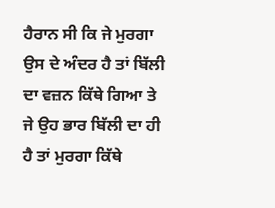ਹੈਰਾਨ ਸੀ ਕਿ ਜੇ ਮੁਰਗਾ ਉਸ ਦੇ ਅੰਦਰ ਹੈ ਤਾਂ ਬਿੱਲੀ ਦਾ ਵਜ਼ਨ ਕਿੱਥੇ ਗਿਆ ਤੇ ਜੇ ਉਹ ਭਾਰ ਬਿੱਲੀ ਦਾ ਹੀ ਹੈ ਤਾਂ ਮੁਰਗਾ ਕਿੱਥੇ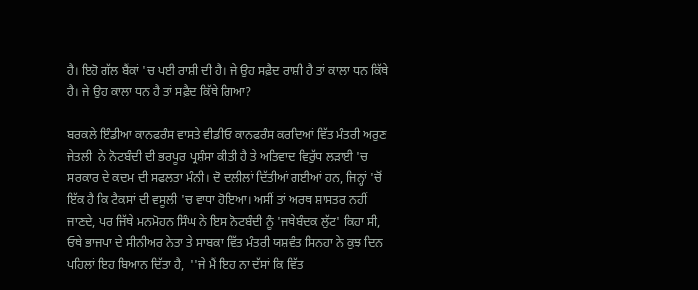ਹੈ। ਇਹੋ ਗੱਲ ਬੈਂਕਾਂ 'ਚ ਪਈ ਰਾਸ਼ੀ ਦੀ ਹੈ। ਜੇ ਉਹ ਸਫ਼ੈਦ ਰਾਸ਼ੀ ਹੈ ਤਾਂ ਕਾਲਾ ਧਨ ਕਿੱਥੇ ਹੈ। ਜੇ ਉਹ ਕਾਲਾ ਧਨ ਹੈ ਤਾਂ ਸਫ਼ੈਦ ਕਿੱਥੇ ਗਿਆ?

ਬਰਕਲੇ ਇੰਡੀਆ ਕਾਨਫਰੰਸ ਵਾਸਤੇ ਵੀਡੀਓ ਕਾਨਫਰੰਸ ਕਰਦਿਆਂ ਵਿੱਤ ਮੰਤਰੀ ਅਰੁਣ ਜੇਤਲੀ  ਨੇ ਨੋਟਬੰਦੀ ਦੀ ਭਰਪੂਰ ਪ੍ਰਸ਼ੰਸਾ ਕੀਤੀ ਹੈ ਤੇ ਅਤਿਵਾਦ ਵਿਰੁੱਧ ਲੜਾਈ 'ਚ ਸਰਕਾਰ ਦੇ ਕਦਮ ਦੀ ਸਫਲਤਾ ਮੰਨੀ। ਦੋ ਦਲੀਲਾਂ ਦਿੱਤੀਆਂ ਗਈਆਂ ਹਨ, ਜਿਨ੍ਹਾਂ 'ਚੋਂ ਇੱਕ ਹੈ ਕਿ ਟੈਕਸਾਂ ਦੀ ਵਸੂਲੀ 'ਚ ਵਾਧਾ ਹੋਇਆ। ਅਸੀਂ ਤਾਂ ਅਰਥ ਸ਼ਾਸਤਰ ਨਹੀਂ ਜਾਣਦੇ, ਪਰ ਜਿੱਥੇ ਮਨਮੋਹਨ ਸਿੰਘ ਨੇ ਇਸ ਨੋਟਬੰਦੀ ਨੂੰ 'ਜਥੇਬੰਦਕ ਲੁੱਟ' ਕਿਹਾ ਸੀ, ਓਥੇ ਭਾਜਪਾ ਦੇ ਸੀਨੀਅਰ ਨੇਤਾ ਤੇ ਸਾਬਕਾ ਵਿੱਤ ਮੰਤਰੀ ਯਸ਼ਵੰਤ ਸਿਨਹਾ ਨੇ ਕੁਝ ਦਿਨ ਪਹਿਲਾਂ ਇਹ ਬਿਆਨ ਦਿੱਤਾ ਹੈ,  ''ਜੇ ਮੈਂ ਇਹ ਨਾ ਦੱਸਾਂ ਕਿ ਵਿੱਤ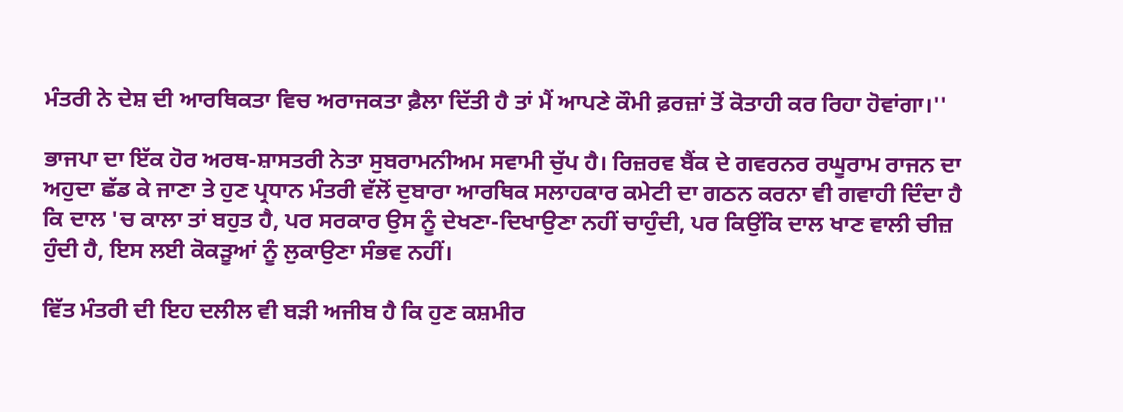ਮੰਤਰੀ ਨੇ ਦੇਸ਼ ਦੀ ਆਰਥਿਕਤਾ ਵਿਚ ਅਰਾਜਕਤਾ ਫ਼ੈਲਾ ਦਿੱਤੀ ਹੈ ਤਾਂ ਮੈਂ ਆਪਣੇ ਕੌਮੀ ਫ਼ਰਜ਼ਾਂ ਤੋਂ ਕੋਤਾਹੀ ਕਰ ਰਿਹਾ ਹੋਵਾਂਗਾ।''

ਭਾਜਪਾ ਦਾ ਇੱਕ ਹੋਰ ਅਰਥ-ਸ਼ਾਸਤਰੀ ਨੇਤਾ ਸੁਬਰਾਮਨੀਅਮ ਸਵਾਮੀ ਚੁੱਪ ਹੈ। ਰਿਜ਼ਰਵ ਬੈਂਕ ਦੇ ਗਵਰਨਰ ਰਘੂਰਾਮ ਰਾਜਨ ਦਾ ਅਹੁਦਾ ਛੱਡ ਕੇ ਜਾਣਾ ਤੇ ਹੁਣ ਪ੍ਰਧਾਨ ਮੰਤਰੀ ਵੱਲੋਂ ਦੁਬਾਰਾ ਆਰਥਿਕ ਸਲਾਹਕਾਰ ਕਮੇਟੀ ਦਾ ਗਠਨ ਕਰਨਾ ਵੀ ਗਵਾਹੀ ਦਿੰਦਾ ਹੈ ਕਿ ਦਾਲ 'ਚ ਕਾਲਾ ਤਾਂ ਬਹੁਤ ਹੈ, ਪਰ ਸਰਕਾਰ ਉਸ ਨੂੰ ਦੇਖਣਾ-ਦਿਖਾਉਣਾ ਨਹੀਂ ਚਾਹੁੰਦੀ, ਪਰ ਕਿਉਂਕਿ ਦਾਲ ਖਾਣ ਵਾਲੀ ਚੀਜ਼ ਹੁੰਦੀ ਹੈ, ਇਸ ਲਈ ਕੋਕੜੂਆਂ ਨੂੰ ਲੁਕਾਉਣਾ ਸੰਭਵ ਨਹੀਂ।

ਵਿੱਤ ਮੰਤਰੀ ਦੀ ਇਹ ਦਲੀਲ ਵੀ ਬੜੀ ਅਜੀਬ ਹੈ ਕਿ ਹੁਣ ਕਸ਼ਮੀਰ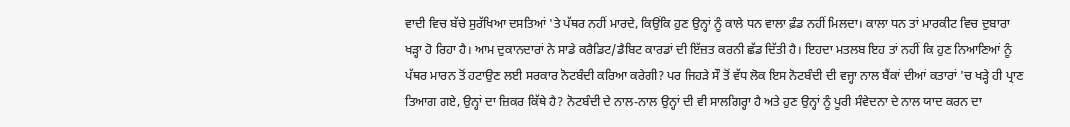ਵਾਦੀ ਵਿਚ ਬੱਚੇ ਸੁਰੱਖਿਆ ਦਸਤਿਆਂ 'ਤੇ ਪੱਥਰ ਨਹੀਂ ਮਾਰਦੇ, ਕਿਉਂਕਿ ਹੁਣ ਉਨ੍ਹਾਂ ਨੂੰ ਕਾਲੇ ਧਨ ਵਾਲਾ ਫ਼ੰਡ ਨਹੀਂ ਮਿਲਦਾ। ਕਾਲਾ ਧਨ ਤਾਂ ਮਾਰਕੀਟ ਵਿਚ ਦੁਬਾਰਾ ਖੜ੍ਹਾ ਹੋ ਰਿਹਾ ਹੈ। ਆਮ ਦੁਕਾਨਦਾਰਾਂ ਨੇ ਸਾਡੇ ਕਰੈਡਿਟ/ਡੈਬਿਟ ਕਾਰਡਾਂ ਦੀ ਇੱਜ਼ਤ ਕਰਨੀ ਛੱਡ ਦਿੱਤੀ ਹੈ। ਇਹਦਾ ਮਤਲਬ ਇਹ ਤਾਂ ਨਹੀਂ ਕਿ ਹੁਣ ਨਿਆਣਿਆਂ ਨੂੰ ਪੱਥਰ ਮਾਰਨ ਤੋਂ ਹਟਾਉਣ ਲਈ ਸਰਕਾਰ ਨੋਟਬੰਦੀ ਕਰਿਆ ਕਰੇਗੀ? ਪਰ ਜਿਹੜੇ ਸੌ ਤੋਂ ਵੱਧ ਲੋਕ ਇਸ ਨੋਟਬੰਦੀ ਦੀ ਵਜ੍ਹਾ ਨਾਲ ਬੈਂਕਾਂ ਦੀਆਂ ਕਤਾਰਾਂ 'ਚ ਖੜ੍ਹੇ ਹੀ ਪ੍ਰਾਣ ਤਿਆਗ ਗਏ, ਉਨ੍ਹਾਂ ਦਾ ਜ਼ਿਕਰ ਕਿੱਥੇ ਹੈ? ਨੋਟਬੰਦੀ ਦੇ ਨਾਲ-ਨਾਲ ਉਨ੍ਹਾਂ ਦੀ ਵੀ ਸਾਲਗਿਰ੍ਹਾ ਹੈ ਅਤੇ ਹੁਣ ਉਨ੍ਹਾਂ ਨੂੰ ਪੂਰੀ ਸੰਵੇਦਨਾ ਦੇ ਨਾਲ ਯਾਦ ਕਰਨ ਦਾ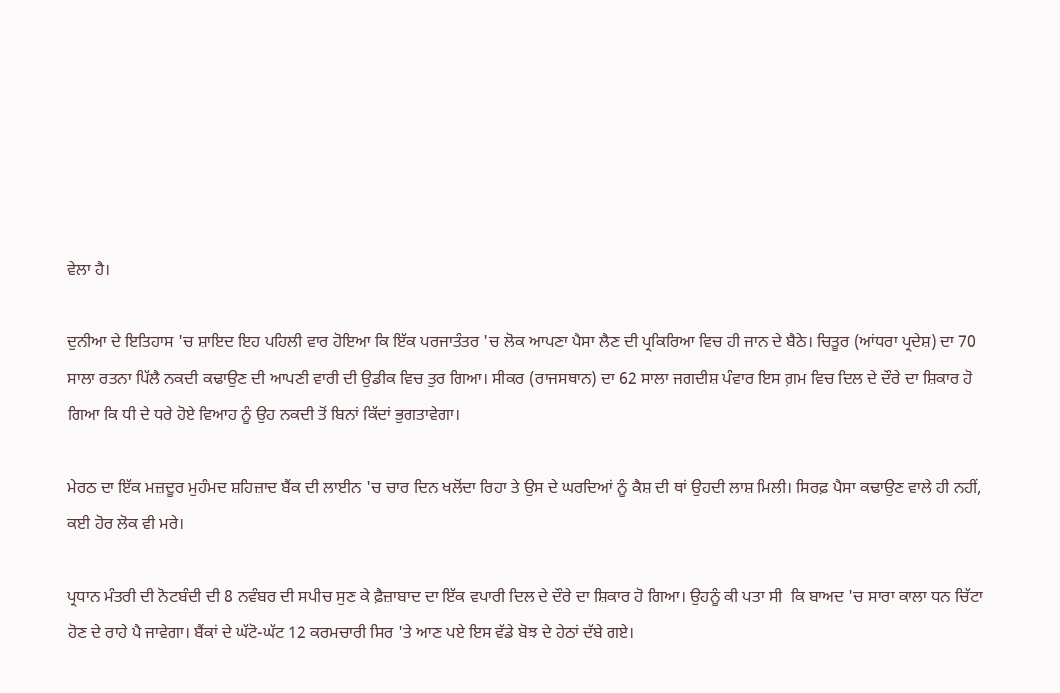ਵੇਲਾ ਹੈ।

ਦੁਨੀਆ ਦੇ ਇਤਿਹਾਸ 'ਚ ਸ਼ਾਇਦ ਇਹ ਪਹਿਲੀ ਵਾਰ ਹੋਇਆ ਕਿ ਇੱਕ ਪਰਜਾਤੰਤਰ 'ਚ ਲੋਕ ਆਪਣਾ ਪੈਸਾ ਲੈਣ ਦੀ ਪ੍ਰਕਿਰਿਆ ਵਿਚ ਹੀ ਜਾਨ ਦੇ ਬੈਠੇ। ਚਿਤੂਰ (ਆਂਧਰਾ ਪ੍ਰਦੇਸ਼) ਦਾ 70 ਸਾਲਾ ਰਤਨਾ ਪਿੱਲੈ ਨਕਦੀ ਕਢਾਉਣ ਦੀ ਆਪਣੀ ਵਾਰੀ ਦੀ ਉਡੀਕ ਵਿਚ ਤੁਰ ਗਿਆ। ਸੀਕਰ (ਰਾਜਸਥਾਨ) ਦਾ 62 ਸਾਲਾ ਜਗਦੀਸ਼ ਪੰਵਾਰ ਇਸ ਗ਼ਮ ਵਿਚ ਦਿਲ ਦੇ ਦੌਰੇ ਦਾ ਸ਼ਿਕਾਰ ਹੋ ਗਿਆ ਕਿ ਧੀ ਦੇ ਧਰੇ ਹੋਏ ਵਿਆਹ ਨੂੰ ਉਹ ਨਕਦੀ ਤੋਂ ਬਿਨਾਂ ਕਿੱਦਾਂ ਭੁਗਤਾਵੇਗਾ।

ਮੇਰਠ ਦਾ ਇੱਕ ਮਜ਼ਦੂਰ ਮੁਹੰਮਦ ਸ਼ਹਿਜ਼ਾਦ ਬੈਂਕ ਦੀ ਲਾਈਨ 'ਚ ਚਾਰ ਦਿਨ ਖਲੋਂਦਾ ਰਿਹਾ ਤੇ ਉਸ ਦੇ ਘਰਦਿਆਂ ਨੂੰ ਕੈਸ਼ ਦੀ ਥਾਂ ਉਹਦੀ ਲਾਸ਼ ਮਿਲੀ। ਸਿਰਫ਼ ਪੈਸਾ ਕਢਾਉਣ ਵਾਲੇ ਹੀ ਨਹੀਂ, ਕਈ ਹੋਰ ਲੋਕ ਵੀ ਮਰੇ।

ਪ੍ਰਧਾਨ ਮੰਤਰੀ ਦੀ ਨੋਟਬੰਦੀ ਦੀ 8 ਨਵੰਬਰ ਦੀ ਸਪੀਚ ਸੁਣ ਕੇ ਫ਼ੈਜ਼ਾਬਾਦ ਦਾ ਇੱਕ ਵਪਾਰੀ ਦਿਲ ਦੇ ਦੌਰੇ ਦਾ ਸ਼ਿਕਾਰ ਹੋ ਗਿਆ। ਉਹਨੂੰ ਕੀ ਪਤਾ ਸੀ  ਕਿ ਬਾਅਦ 'ਚ ਸਾਰਾ ਕਾਲਾ ਧਨ ਚਿੱਟਾ ਹੋਣ ਦੇ ਰਾਹੇ ਪੈ ਜਾਵੇਗਾ। ਬੈਂਕਾਂ ਦੇ ਘੱਟੋ-ਘੱਟ 12 ਕਰਮਚਾਰੀ ਸਿਰ 'ਤੇ ਆਣ ਪਏ ਇਸ ਵੱਡੇ ਬੋਝ ਦੇ ਹੇਠਾਂ ਦੱਬੇ ਗਏ।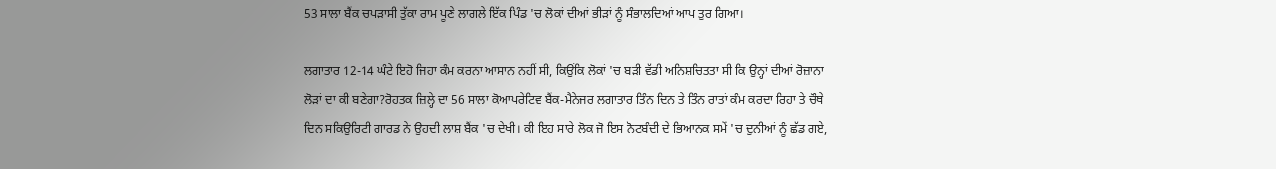53 ਸਾਲਾ ਬੈਂਕ ਚਪੜਾਸੀ ਤੁੱਕਾ ਰਾਮ ਪੂਣੇ ਲਾਗਲੇ ਇੱਕ ਪਿੰਡ 'ਚ ਲੋਕਾਂ ਦੀਆਂ ਭੀੜਾਂ ਨੂੰ ਸੰਭਾਲਦਿਆਂ ਆਪ ਤੁਰ ਗਿਆ।

ਲਗਾਤਾਰ 12-14 ਘੰਟੇ ਇਹੋ ਜਿਹਾ ਕੰਮ ਕਰਨਾ ਆਸਾਨ ਨਹੀਂ ਸੀ, ਕਿਉਂਕਿ ਲੋਕਾਂ 'ਚ ਬੜੀ ਵੱਡੀ ਅਨਿਸ਼ਚਿਤਤਾ ਸੀ ਕਿ ਉਨ੍ਹਾਂ ਦੀਆਂ ਰੋਜ਼ਾਨਾ ਲੋੜਾਂ ਦਾ ਕੀ ਬਣੇਗਾ?ਰੋਹਤਕ ਜ਼ਿਲ੍ਹੇ ਦਾ 56 ਸਾਲਾ ਕੋਆਪਰੇਟਿਵ ਬੈਂਕ-ਮੈਨੇਜਰ ਲਗਾਤਾਰ ਤਿੰਨ ਦਿਨ ਤੇ ਤਿੰਨ ਰਾਤਾਂ ਕੰਮ ਕਰਦਾ ਰਿਹਾ ਤੇ ਚੌਥੇ ਦਿਨ ਸਕਿਉਰਿਟੀ ਗਾਰਡ ਨੇ ਉਹਦੀ ਲਾਸ਼ ਬੈਂਕ 'ਚ ਦੇਖੀ। ਕੀ ਇਹ ਸਾਰੇ ਲੋਕ ਜੋ ਇਸ ਨੋਟਬੰਦੀ ਦੇ ਭਿਆਨਕ ਸਮੇਂ 'ਚ ਦੁਨੀਆਂ ਨੂੰ ਛੱਡ ਗਏ,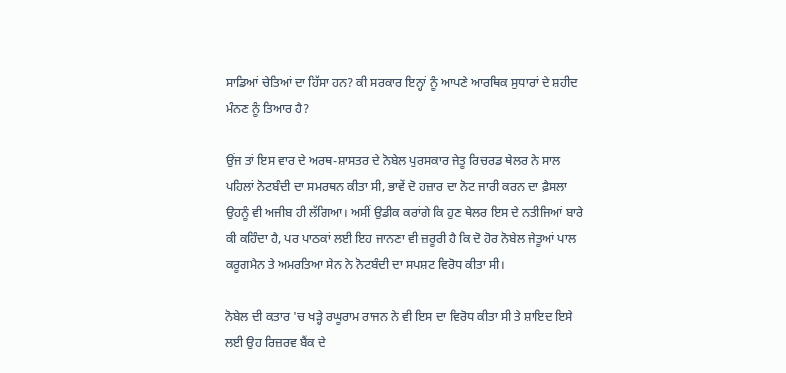ਸਾਡਿਆਂ ਚੇਤਿਆਂ ਦਾ ਹਿੱਸਾ ਹਨ? ਕੀ ਸਰਕਾਰ ਇਨ੍ਹਾਂ ਨੂੰ ਆਪਣੇ ਆਰਥਿਕ ਸੁਧਾਰਾਂ ਦੇ ਸ਼ਹੀਦ ਮੰਨਣ ਨੂੰ ਤਿਆਰ ਹੈ?

ਉਂਜ ਤਾਂ ਇਸ ਵਾਰ ਦੇ ਅਰਥ-ਸ਼ਾਸਤਰ ਦੇ ਨੋਬੇਲ ਪੁਰਸਕਾਰ ਜੇਤੂ ਰਿਚਰਡ ਥੇਲਰ ਨੇ ਸਾਲ ਪਹਿਲਾਂ ਨੋਟਬੰਦੀ ਦਾ ਸਮਰਥਨ ਕੀਤਾ ਸੀ, ਭਾਵੇਂ ਦੋ ਹਜ਼ਾਰ ਦਾ ਨੋਟ ਜਾਰੀ ਕਰਨ ਦਾ ਫ਼ੈਸਲਾ ਉਹਨੂੰ ਵੀ ਅਜੀਬ ਹੀ ਲੱਗਿਆ। ਅਸੀਂ ਉਡੀਕ ਕਰਾਂਗੇ ਕਿ ਹੁਣ ਥੇਲਰ ਇਸ ਦੇ ਨਤੀਜਿਆਂ ਬਾਰੇ ਕੀ ਕਹਿੰਦਾ ਹੈ, ਪਰ ਪਾਠਕਾਂ ਲਈ ਇਹ ਜਾਨਣਾ ਵੀ ਜ਼ਰੂਰੀ ਹੈ ਕਿ ਦੋ ਹੋਰ ਨੋਬੇਲ ਜੇਤੂਆਂ ਪਾਲ ਕਰੂਗਮੈਨ ਤੇ ਅਮਰਤਿਆ ਸੇਨ ਨੇ ਨੋਟਬੰਦੀ ਦਾ ਸਪਸ਼ਟ ਵਿਰੋਧ ਕੀਤਾ ਸੀ।

ਨੋਬੇਲ ਦੀ ਕਤਾਰ 'ਚ ਖੜ੍ਹੇ ਰਘੂਰਾਮ ਰਾਜਨ ਨੇ ਵੀ ਇਸ ਦਾ ਵਿਰੋਧ ਕੀਤਾ ਸੀ ਤੇ ਸ਼ਾਇਦ ਇਸੇ ਲਈ ਉਹ ਰਿਜ਼ਰਵ ਬੈਂਕ ਦੇ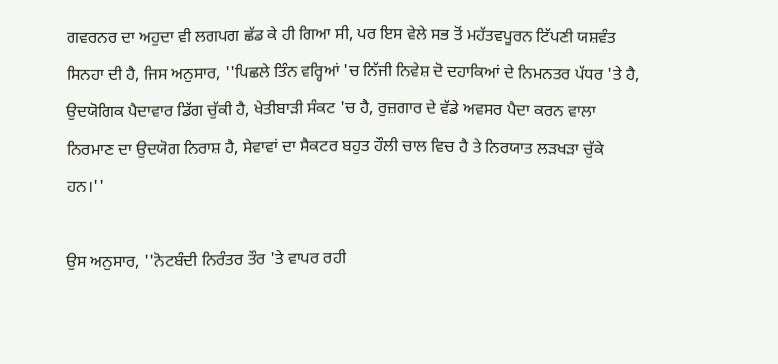ਗਵਰਨਰ ਦਾ ਅਹੁਦਾ ਵੀ ਲਗਪਗ ਛੱਡ ਕੇ ਹੀ ਗਿਆ ਸੀ, ਪਰ ਇਸ ਵੇਲੇ ਸਭ ਤੋਂ ਮਹੱਤਵਪੂਰਨ ਟਿੱਪਣੀ ਯਸ਼ਵੰਤ ਸਿਨਹਾ ਦੀ ਹੈ, ਜਿਸ ਅਨੁਸਾਰ, ''ਪਿਛਲੇ ਤਿੰਨ ਵਰ੍ਹਿਆਂ 'ਚ ਨਿੱਜੀ ਨਿਵੇਸ਼ ਦੋ ਦਹਾਕਿਆਂ ਦੇ ਨਿਮਨਤਰ ਪੱਧਰ 'ਤੇ ਹੈ, ਉਦਯੋਗਿਕ ਪੈਦਾਵਾਰ ਡਿੱਗ ਚੁੱਕੀ ਹੈ, ਖੇਤੀਬਾੜੀ ਸੰਕਟ 'ਚ ਹੈ, ਰੁਜ਼ਗਾਰ ਦੇ ਵੱਡੇ ਅਵਸਰ ਪੈਦਾ ਕਰਨ ਵਾਲਾ ਨਿਰਮਾਣ ਦਾ ਉਦਯੋਗ ਨਿਰਾਸ਼ ਹੈ, ਸੇਵਾਵਾਂ ਦਾ ਸੈਕਟਰ ਬਹੁਤ ਹੌਲੀ ਚਾਲ ਵਿਚ ਹੈ ਤੇ ਨਿਰਯਾਤ ਲੜਖੜਾ ਚੁੱਕੇ ਹਨ।''

ਉਸ ਅਨੁਸਾਰ, ''ਨੋਟਬੰਦੀ ਨਿਰੰਤਰ ਤੌਰ 'ਤੇ ਵਾਪਰ ਰਹੀ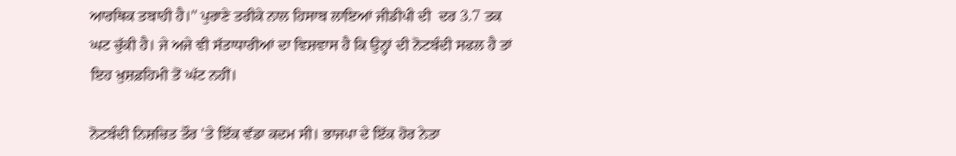ਆਰਥਿਕ ਤਬਾਹੀ ਹੈ।'' ਪੁਰਾਣੇ ਤਰੀਕੇ ਨਾਲ ਹਿਸਾਬ ਲਾਇਆਂ ਜੀਡੀਪੀ ਦੀ  ਦਰ 3.7 ਤਕ ਘਟ ਚੁੱਕੀ ਹੈ। ਜੇ ਅਜੇ ਵੀ ਸੱਤਾਧਾਰੀਆਂ ਦਾ ਵਿਸ਼ਵਾਸ ਹੈ ਕਿ ਉਨ੍ਹਾਂ ਦੀ ਨੋਟਬੰਦੀ ਸਫਲ ਹੈ ਤਾਂ ਇਹ ਖ਼ੁਸ਼ਫ਼ਹਿਮੀ ਤੋਂ ਘੱਟ ਨਹੀਂ।

ਨੋਟਬੰਦੀ ਨਿਸ਼ਚਿਤ ਤੌਰ 'ਤੇ ਇੱਕ ਵੱਡਾ ਕਦਮ ਸੀ। ਭਾਜਪਾ ਦੇ ਇੱਕ ਹੋਰ ਨੇਤਾ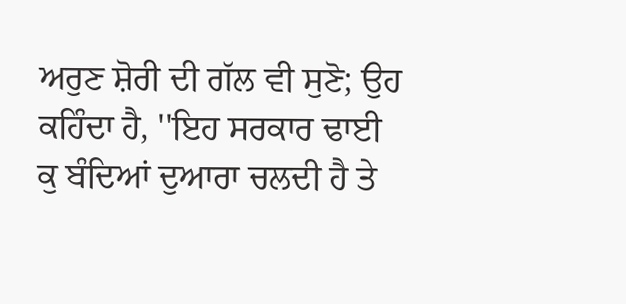ਅਰੁਣ ਸ਼ੋਰੀ ਦੀ ਗੱਲ ਵੀ ਸੁਣੋ; ਉਹ ਕਹਿੰਦਾ ਹੈ, ''ਇਹ ਸਰਕਾਰ ਢਾਈ ਕੁ ਬੰਦਿਆਂ ਦੁਆਰਾ ਚਲਦੀ ਹੈ ਤੇ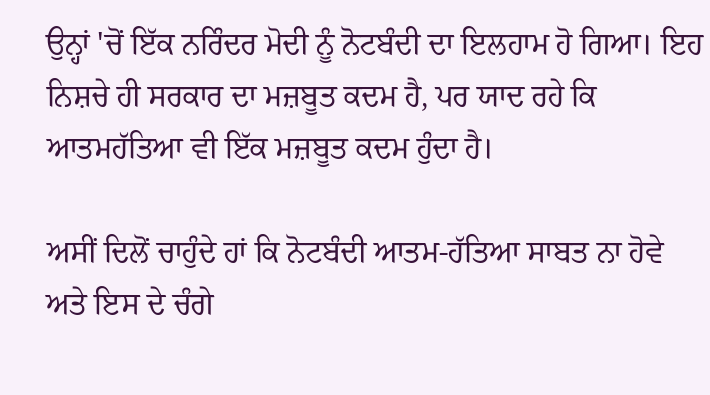ਉਨ੍ਹਾਂ 'ਚੋਂ ਇੱਕ ਨਰਿੰਦਰ ਮੋਦੀ ਨੂੰ ਨੋਟਬੰਦੀ ਦਾ ਇਲਹਾਮ ਹੋ ਗਿਆ। ਇਹ ਨਿਸ਼ਚੇ ਹੀ ਸਰਕਾਰ ਦਾ ਮਜ਼ਬੂਤ ਕਦਮ ਹੈ, ਪਰ ਯਾਦ ਰਹੇ ਕਿ ਆਤਮਹੱਤਿਆ ਵੀ ਇੱਕ ਮਜ਼ਬੂਤ ਕਦਮ ਹੁੰਦਾ ਹੈ।

ਅਸੀਂ ਦਿਲੋਂ ਚਾਹੁੰਦੇ ਹਾਂ ਕਿ ਨੋਟਬੰਦੀ ਆਤਮ-ਹੱਤਿਆ ਸਾਬਤ ਨਾ ਹੋਵੇ ਅਤੇ ਇਸ ਦੇ ਚੰਗੇ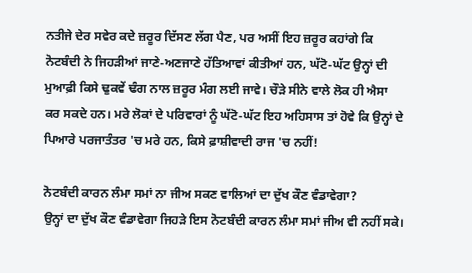ਨਤੀਜੇ ਦੇਰ ਸਵੇਰ ਕਦੇ ਜ਼ਰੂਰ ਦਿੱਸਣ ਲੱਗ ਪੈਣ, ਪਰ ਅਸੀਂ ਇਹ ਜ਼ਰੂਰ ਕਹਾਂਗੇ ਕਿ ਨੋਟਬੰਦੀ ਨੇ ਜਿਹੜੀਆਂ ਜਾਣੇ-ਅਣਜਾਣੇ ਹੱਤਿਆਵਾਂ ਕੀਤੀਆਂ ਹਨ, ਘੱਟੋ-ਘੱਟ ਉਨ੍ਹਾਂ ਦੀ ਮੁਆਫ਼ੀ ਕਿਸੇ ਢੁਕਵੇਂ ਢੰਗ ਨਾਲ ਜ਼ਰੂਰ ਮੰਗ ਲਈ ਜਾਵੇ। ਚੌੜੇ ਸੀਨੇ ਵਾਲੇ ਲੋਕ ਹੀ ਐਸਾ ਕਰ ਸਕਦੇ ਹਨ। ਮਰੇ ਲੋਕਾਂ ਦੇ ਪਰਿਵਾਰਾਂ ਨੂੰ ਘੱਟੋ-ਘੱਟ ਇਹ ਅਹਿਸਾਸ ਤਾਂ ਹੋਵੇ ਕਿ ਉਨ੍ਹਾਂ ਦੇ ਪਿਆਰੇ ਪਰਜਾਤੰਤਰ 'ਚ ਮਰੇ ਹਨ, ਕਿਸੇ ਫ਼ਾਸ਼ੀਵਾਦੀ ਰਾਜ 'ਚ ਨਹੀਂ!

ਨੋਟਬੰਦੀ ਕਾਰਨ ਲੰਮਾ ਸਮਾਂ ਨਾ ਜੀਅ ਸਕਣ ਵਾਲਿਆਂ ਦਾ ਦੁੱਖ ਕੌਣ ਵੰਡਾਵੇਗਾ?
ਉਨ੍ਹਾਂ ਦਾ ਦੁੱਖ ਕੌਣ ਵੰਡਾਵੇਗਾ ਜਿਹੜੇ ਇਸ ਨੋਟਬੰਦੀ ਕਾਰਨ ਲੰਮਾ ਸਮਾਂ ਜੀਅ ਵੀ ਨਹੀਂ ਸਕੇ।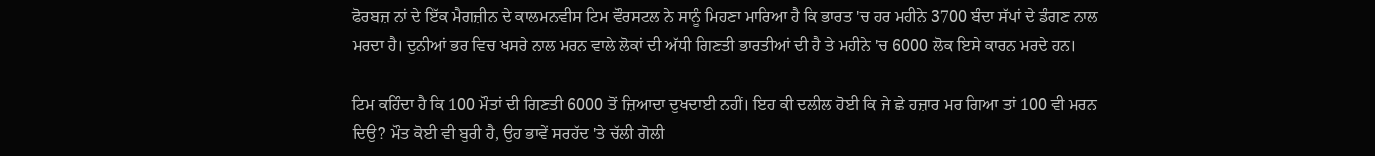ਫੋਰਬਜ਼ ਨਾਂ ਦੇ ਇੱਕ ਮੈਗਜ਼ੀਨ ਦੇ ਕਾਲਮਨਵੀਸ ਟਿਮ ਵੌਰਸਟਲ ਨੇ ਸਾਨੂੰ ਮਿਹਣਾ ਮਾਰਿਆ ਹੈ ਕਿ ਭਾਰਤ 'ਚ ਹਰ ਮਹੀਨੇ 3700 ਬੰਦਾ ਸੱਪਾਂ ਦੇ ਡੰਗਣ ਨਾਲ ਮਰਦਾ ਹੈ। ਦੁਨੀਆਂ ਭਰ ਵਿਚ ਖਸਰੇ ਨਾਲ ਮਰਨ ਵਾਲੇ ਲੋਕਾਂ ਦੀ ਅੱਧੀ ਗਿਣਤੀ ਭਾਰਤੀਆਂ ਦੀ ਹੈ ਤੇ ਮਹੀਨੇ 'ਚ 6000 ਲੋਕ ਇਸੇ ਕਾਰਨ ਮਰਦੇ ਹਨ।

ਟਿਮ ਕਹਿੰਦਾ ਹੈ ਕਿ 100 ਮੌਤਾਂ ਦੀ ਗਿਣਤੀ 6000 ਤੋਂ ਜ਼ਿਆਦਾ ਦੁਖਦਾਈ ਨਹੀਂ। ਇਹ ਕੀ ਦਲੀਲ ਹੋਈ ਕਿ ਜੇ ਛੇ ਹਜ਼ਾਰ ਮਰ ਗਿਆ ਤਾਂ 100 ਵੀ ਮਰਨ ਦਿਉ? ਮੌਤ ਕੋਈ ਵੀ ਬੁਰੀ ਹੈ, ਉਹ ਭਾਵੇਂ ਸਰਹੱਦ 'ਤੇ ਚੱਲੀ ਗੋਲੀ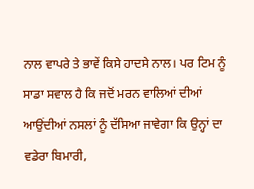ਨਾਲ ਵਾਪਰੇ ਤੇ ਭਾਵੇਂ ਕਿਸੇ ਹਾਦਸੇ ਨਾਲ। ਪਰ ਟਿਮ ਨੂੰ ਸਾਡਾ ਸਵਾਲ ਹੈ ਕਿ ਜਦੋਂ ਮਰਨ ਵਾਲਿਆਂ ਦੀਆਂ ਆਉਂਦੀਆਂ ਨਸਲਾਂ ਨੂੰ ਦੱਸਿਆ ਜਾਵੇਗਾ ਕਿ ਉਨ੍ਹਾਂ ਦਾ ਵਡੇਰਾ ਬਿਮਾਰੀ,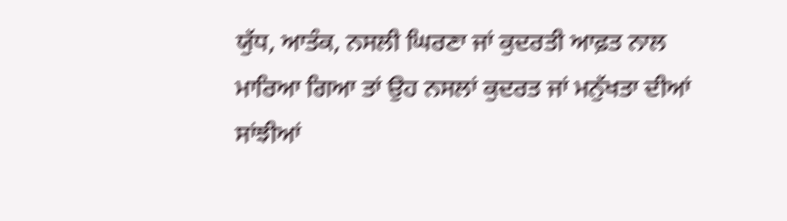ਯੁੱਧ, ਆਤੰਕ, ਨਸਲੀ ਘਿਰਣਾ ਜਾਂ ਕੁਦਰਤੀ ਆਫ਼ਤ ਨਾਲ ਮਾਰਿਆ ਗਿਆ ਤਾਂ ਉਹ ਨਸਲਾਂ ਕੁਦਰਤ ਜਾਂ ਮਨੁੱਖਤਾ ਦੀਆਂ ਸਾਂਝੀਆਂ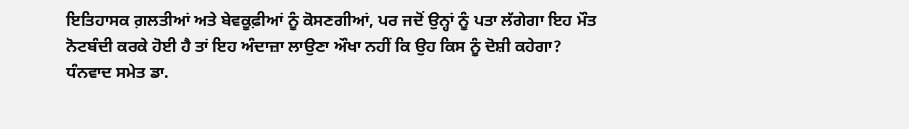ਇਤਿਹਾਸਕ ਗ਼ਲਤੀਆਂ ਅਤੇ ਬੇਵਕੂਫ਼ੀਆਂ ਨੂੰ ਕੋਸਣਗੀਆਂ, ਪਰ ਜਦੋਂ ਉਨ੍ਹਾਂ ਨੂੰ ਪਤਾ ਲੱਗੇਗਾ ਇਹ ਮੌਤ ਨੋਟਬੰਦੀ ਕਰਕੇ ਹੋਈ ਹੈ ਤਾਂ ਇਹ ਅੰਦਾਜ਼ਾ ਲਾਉਣਾ ਔਖਾ ਨਹੀਂ ਕਿ ਉਹ ਕਿਸ ਨੂੰ ਦੋਸ਼ੀ ਕਹੇਗਾ?
ਧੰਨਵਾਦ ਸਮੇਤ ਡਾ.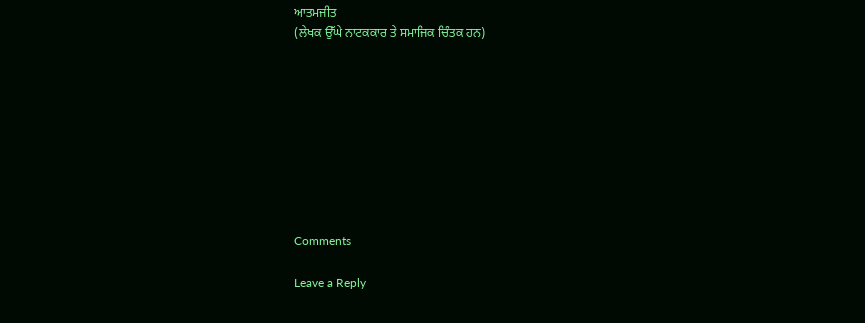ਆਤਮਜੀਤ
(ਲੇਖਕ ਉੱਘੇ ਨਾਟਕਕਾਰ ਤੇ ਸਮਾਜਿਕ ਚਿੰਤਕ ਹਨ)









Comments

Leave a Reply